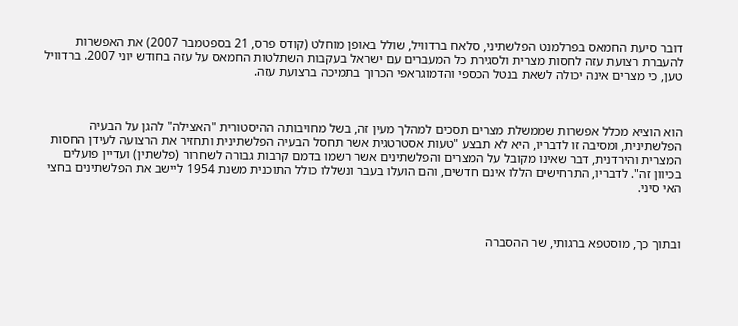דובר סיעת החמאס בפרלמנט הפלשתיני, סלאח ברדוויל, שולל באופן מוחלט (קודס פרס, 21 בספטמבר 2007) את האפשרות להעברת רצועת עזה לחסות מצרית ולסגירת כל המעברים עם ישראל בעקבות השתלטות החמאס על עזה בחודש יוני 2007. ברדוויל טען, כי מצרים אינה יכולה לשאת בנטל הכספי והדמוגראפי הכרוך בתמיכה ברצועת עזה.



הוא הוציא מכלל אפשרות שממשלת מצרים תסכים למהלך מעין זה, בשל מחויבותה ההיסטורית "האצילה" להגן על הבעיה הפלשתינית, ומסיבה זו לדבריו, היא לא תבצע "טעות אסטרטגית אשר תחסל הבעיה הפלשתינית ותחזיר את הרצועה לעידן החסות המצרית והירדנית, דבר שאינו מקובל על המצרים והפלשתינים אשר רשמו בדמם קרבות גבורה לשחרור (פלשתין) ועדיין פועלים בכיוון זה". לדבריו, התרחישים הללו אינם חדשים, והם הועלו בעבר ונשללו כולל התוכנית משנת 1954 ליישב את הפלשתינים בחצי האי סיני.



ובתוך כך, מוסטפא ברגותי, שר ההסברה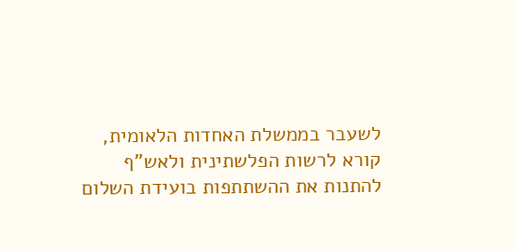לשעבר בממשלת האחדות הלאומית, קורא לרשות הפלשתינית ולאש"ף להתנות את ההשתתפות בועידת השלום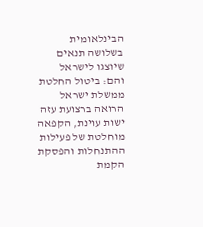הבינלאומית בשלושה תנאים שיוצגו לישראל והם: ביטול החלטת ממשלת ישראל הרואה ברצועת עזה ישות עוינת, הקפאה מוחלטת של פעילות ההתנחלות והפסקת הקמת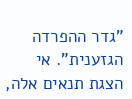"גדר ההפרדה הגזענית". אי הצגת תנאים אלה,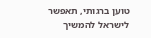טוען ברגותי, תאפשר לישראל להמשיך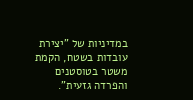במדיניות של "יצירת עובדות בשטח, הקמת משטר בטוסטנים והפרדה גזעית".